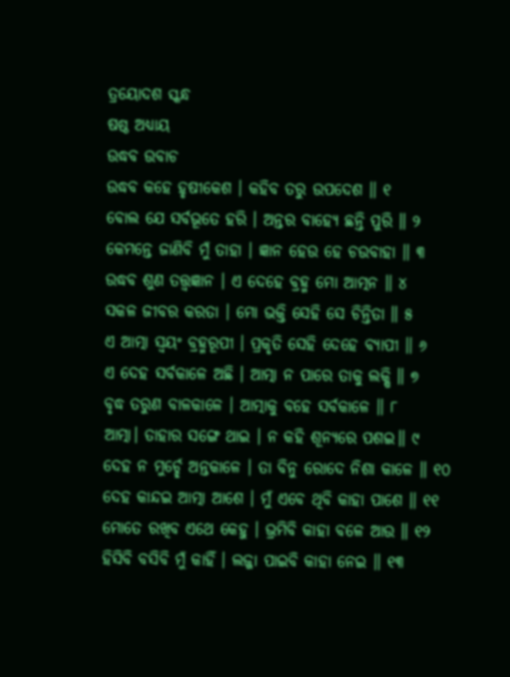ତ୍ରୟୋଦଶ ସ୍କନ୍ଧ
ଷଷ୍ଠ ଅଧ୍ୟାୟ
ଉଦ୍ଧବ ଉବାଚ
ଉଦ୍ଧବ କହେ ହୃଷୀକେଶ । କହିବ ତରୁ ଉପଦେଶ ॥ ୧
ବୋଲ ଯେ ସର୍ବଭୂତେ ହରି । ଅନ୍ତର ବାହ୍ୟେ ଛନ୍ତି ପୁରି ॥ ୨
କେମନ୍ତେ ଜାଣିବି ମୁଁ ତାହା । ଜ୍ଞାନ ହେଉ ହେ ଚଉବାହା ॥ ୩
ଉଦ୍ଧବ ଶୁଣ ତତ୍ତ୍ଵଜ୍ଞାନ । ଏ ଦେହେ ବ୍ରହ୍ମ ମୋ ଆତ୍ମନ ॥ ୪
ସକଳ ଜୀବର କରତା । ମୋ ଭକ୍ତି ସେହି ସେ ଚିନ୍ତିତା ॥ ୫
ଏ ଆତ୍ମା ସ୍ଵୟଂ ବ୍ରହ୍ମରୂପୀ । ପ୍ରକୃତି ସେହି ଦେହେ ବ୍ୟାପୀ ॥ ୬
ଏ ଦେହ ସର୍ବକାଳେ ଅଛି । ଆତ୍ମା ନ ପାରେ ତାକୁ ଲକ୍ଷି ॥ ୭
ବୃଦ୍ଧ ତରୁଣ ବାଳକାଳେ । ଆତ୍ମାକୁ ବହେ ସର୍ବକାଳେ ॥ ୮
ଆତ୍ମା। ତାହାର ସଙ୍ଗେ ଥାଇ । ନ କହି ଶୂନ୍ୟରେ ପଶଇ॥ ୯
ଦେହ ନ ମୁର୍ଚ୍ଛେ ଅନ୍ତକାଳେ । ତା ବିନୁ ରୋଦେ ନିଶା କାଳେ ॥ ୧୦
ଦେହ କାନ୍ଦଇ ଆତ୍ମା ଆଶେ । ମୁଁ ଏବେ ଥିବି କାହା ପାଶେ ॥ ୧୧
ମୋତେ ରଖିବ ଏଥେ କେହୁ । ଭ୍ରମିବି କାହା ବଳେ ଆଉ ॥ ୧୨
ହିସିବି ବସିବି ମୁଁ କାହିଁ । ଲଜ୍ଜା ପାଇବି କାହା ନେଇ ॥ ୧୩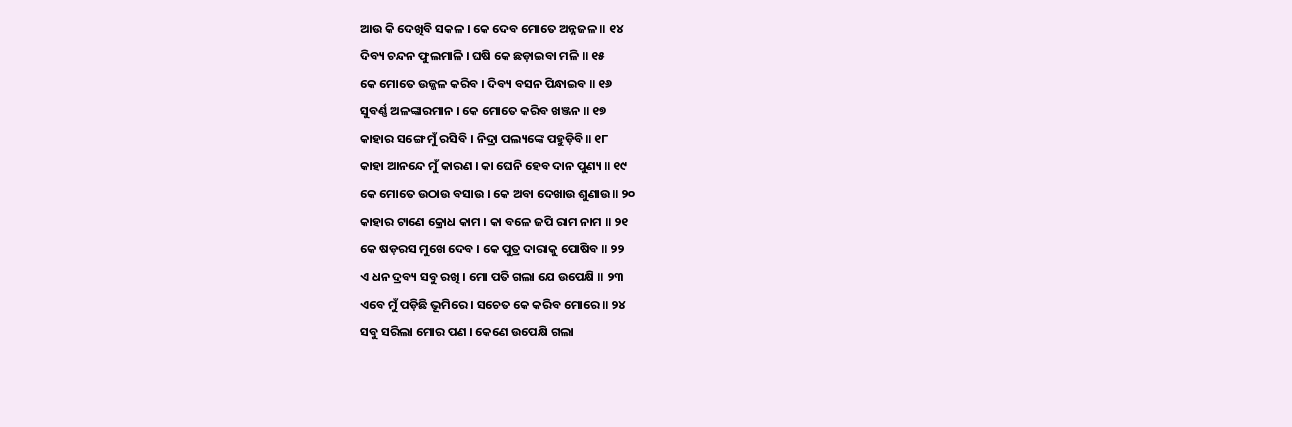ଆଉ କି ଦେଖିବି ସକଳ । କେ ଦେବ ମୋତେ ଅନ୍ନଜଳ ॥ ୧୪
ଦିବ୍ୟ ଚନ୍ଦନ ଫୁଲମାଳି । ଘଷି କେ ଛଡ଼ାଇବା ମଳି ॥ ୧୫
କେ ମୋତେ ଉଜ୍ଜଳ କରିବ । ଦିବ୍ୟ ବସନ ପିନ୍ଧାଇବ ॥ ୧୬
ସୁବର୍ଣ୍ଣ ଅଳଙ୍କାରମାନ । କେ ମୋତେ କରିବ ଖଞ୍ଜନ ॥ ୧୭
କାହାର ସଙ୍ଗେ ମୁଁ ରସିବି । ନିଦ୍ରା ପଲ୍ୟଙ୍କେ ପହୁଡ଼ିବି॥ ୧୮
କାହା ଆନନ୍ଦେ ମୁଁ କାରଣ । କା ଘେନି ହେବ ଦାନ ପୁଣ୍ୟ ॥ ୧୯
କେ ମୋତେ ଉଠାଉ ବସାଉ । କେ ଅବା ଦେଖାଉ ଶୁଣାଉ॥ ୨୦
କାହାର ଟାଣେ କ୍ରୋଧ କାମ । କା ବଳେ ଜପି ରାମ ନାମ ॥ ୨୧
କେ ଷଡ଼ରସ ମୁଖେ ଦେବ । କେ ପୁତ୍ର ଦାରାକୁ ପୋଷିବ ॥ ୨୨
ଏ ଧନ ଦ୍ରବ୍ୟ ସବୁ ରଖି । ମୋ ପତି ଗଲା ଯେ ଉପେକ୍ଷି ॥ ୨୩
ଏବେ ମୁଁ ପଡ଼ିଛି ଭୂମିରେ । ସଚେତ କେ କରିବ ମୋରେ ॥ ୨୪
ସବୁ ସରିଲା ମୋର ପଣ । କେଣେ ଉପେକ୍ଷି ଗଲା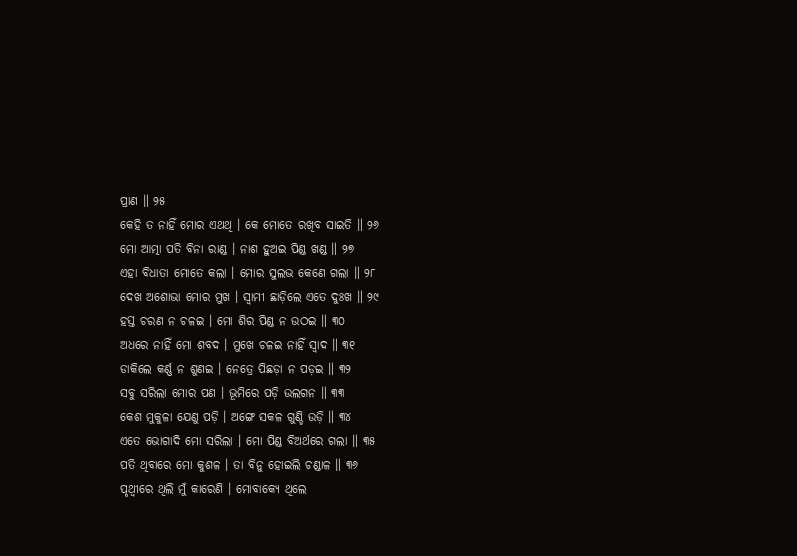ପ୍ରାଣ ॥ ୨୫
କେହି ତ ନାହିଁ ମୋର ଏଥଥି । କେ ମୋତେ ରଖିବ ସାଇତି ॥ ୨୬
ମୋ ଆତ୍ମା ପତି ବିନା ରାଣ୍ଡ । ନାଶ ହୁଅଇ ପିଣ୍ଡ ଖଣ୍ଡ ॥ ୨୭
ଏହା ବିଧାତା ମୋତେ କଲା । ମୋର ସୁଲଭ କେଣେ ଗଲା ॥ ୨୮
ଦେଖ ଅଶୋଭା ମୋର ମୁଖ । ସ୍ଵାମୀ ଛାଡ଼ିଲେ ଏତେ ଦୁଃଖ ॥ ୨୯
ହସ୍ତ ଚରଣ ନ ଚଳଇ । ମୋ ଶିର ପିଣ୍ଡ ନ ଉଠଇ ॥ ୩୦
ଅଧରେ ନାହିଁ ମୋ ଶବଦ । ମୁଖେ ଚଳଇ ନାହିଁ ସ୍ଵାଦ ॥ ୩୧
ଡାକିଲେ କର୍ଣ୍ଣ ନ ଶୁଣଇ । ନେତ୍ରେ ପିଛଡ଼ା ନ ପଡ଼ଇ ॥ ୩୨
ସବୁ ସରିଲା ମୋର ପଣ । ଭୂମିରେ ପଡ଼ି ଉଲଗନ ॥ ୩୩
କେଶ ମୁକୁଳା ଯେଣୁ ପଡ଼ି । ଅଙ୍ଗେ ସକଳ ଗୁଣ୍ଡି ଉଡ଼ି ॥ ୩୪
ଏତେ ଭୋଗାଦି ମୋ ସରିଲା । ମୋ ପିଣ୍ଡ ବିଅର୍ଥରେ ଗଲା ॥ ୩୫
ପତି ଥିବାରେ ମୋ କୁଶଳ । ତା ବିନୁ ହୋଇଲି ଚଣ୍ଡାଳ ॥ ୩୬
ପୃଥ୍ଵୀରେ ଥିଲି ମୁଁ କାରେଣି । ମୋବାକ୍ୟେ ଥିଲେ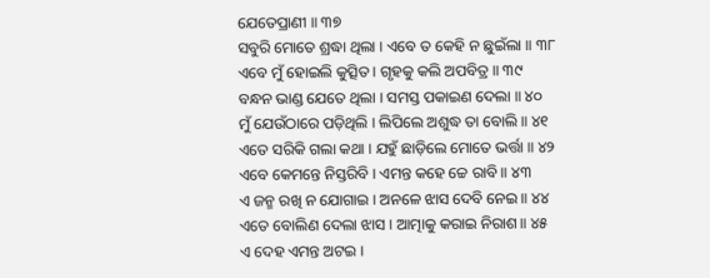ଯେତେପ୍ରାଣୀ ॥ ୩୭
ସବୁରି ମୋତେ ଶ୍ରଦ୍ଧା ଥିଲା । ଏବେ ତ କେହି ନ ଛୁଇଁଲା ॥ ୩୮
ଏବେ ମୁଁ ହୋଇଲି କୁତ୍ସିତ । ଗୃହକୁ କଲି ଅପବିତ୍ର ॥ ୩୯
ବନ୍ଧନ ଭାଣ୍ଡ ଯେତେ ଥିଲା । ସମସ୍ତ ପକାଇଣ ଦେଲା ॥ ୪୦
ମୁଁ ଯେଉଁଠାରେ ପଡ଼ିଥିଲି । ଲିପିଲେ ଅଶୁଦ୍ଧ ତା ବୋଲି ॥ ୪୧
ଏତେ ସରିକି ଗଲା କଥା । ଯହୁଁ ଛାଡ଼ିଲେ ମୋତେ ଭର୍ତ୍ତା ॥ ୪୨
ଏବେ କେମନ୍ତେ ନିସ୍ତରିବି । ଏମନ୍ତ କହେ ଚ୍ଚେ ରାବି ॥ ୪୩
ଏ ଜନ୍ମ ରଖି ନ ଯୋଗାଇ । ଅନଳେ ଝାସ ଦେବି ନେଇ ॥ ୪୪
ଏତେ ବୋଲିଣ ଦେଲା ଝାସ । ଆତ୍ମାକୁ କରାଇ ନିରାଶ॥ ୪୫
ଏ ଦେହ ଏମନ୍ତ ଅଟଇ ।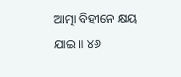ଆତ୍ମା ବିହୀନେ କ୍ଷୟ ଯାଇ ॥ ୪୬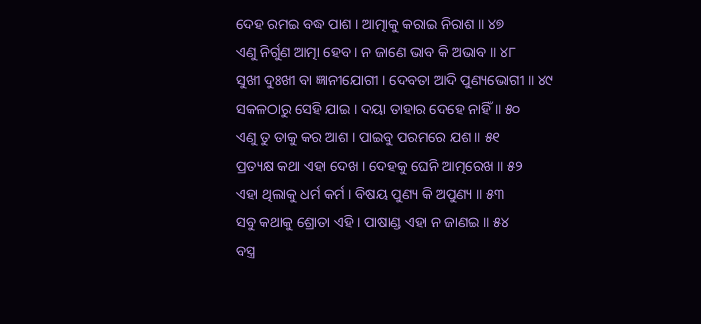ଦେହ ରମଇ ବଦ୍ଧ ପାଶ । ଆତ୍ମାକୁ କରାଇ ନିରାଶ ॥ ୪୭
ଏଣୁ ନିର୍ଗୁଣ ଆତ୍ମା ହେବ । ନ ଜାଣେ ଭାବ କି ଅଭାବ ॥ ୪୮
ସୁଖୀ ଦୁଃଖୀ ବା ଜ୍ଞାନୀଯୋଗୀ । ଦେବତା ଆଦି ପୁଣ୍ୟଭୋଗୀ ॥ ୪୯
ସକଳଠାରୁ ସେହି ଯାଇ । ଦୟା ତାହାର ଦେହେ ନାହିଁ ॥ ୫୦
ଏଣୁ ତୁ ତାକୁ କର ଆଶ । ପାଇବୁ ପରମରେ ଯଶ ॥ ୫୧
ପ୍ରତ୍ୟକ୍ଷ କଥା ଏହା ଦେଖ । ଦେହକୁ ଘେନି ଆତ୍ମରେଖ ॥ ୫୨
ଏହା ଥିଲାକୁ ଧର୍ମ କର୍ମ । ବିଷୟ ପୁଣ୍ୟ କି ଅପୁଣ୍ୟ ॥ ୫୩
ସବୁ କଥାକୁ ଶ୍ରୋତା ଏହି । ପାଷାଣ୍ଡ ଏହା ନ ଜାଣଇ ॥ ୫୪
ବସ୍ତ୍ର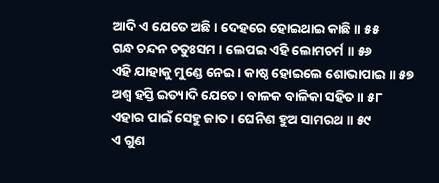ଆଦି ଏ ଯେତେ ଅଛି । ଦେହରେ ହୋଇଥାଇ କାଛି ॥ ୫୫
ଗନ୍ଧ ଚନ୍ଦନ ଚତୁଃସମ । ଲେପଇ ଏହି ଲୋମଚର୍ମ ॥ ୫୬
ଏହି ଯାହାକୁ ମୁଣ୍ଡେ ନେଇ । କାଷ୍ଠ ହୋଇଲେ ଶୋଭାପାଇ ॥ ୫୭
ଅଶ୍ୱ ହସ୍ତି ଇତ୍ୟାଦି ଯେତେ । ବାଳକ ବାଳିକା ସହିତ ॥ ୫୮
ଏହାର ପାଇଁ ସେହୁ ଜାତ । ଘେନିଣ ହୁଅ ସାମରଥ ॥ ୫୯
ଏ ଗୁଣ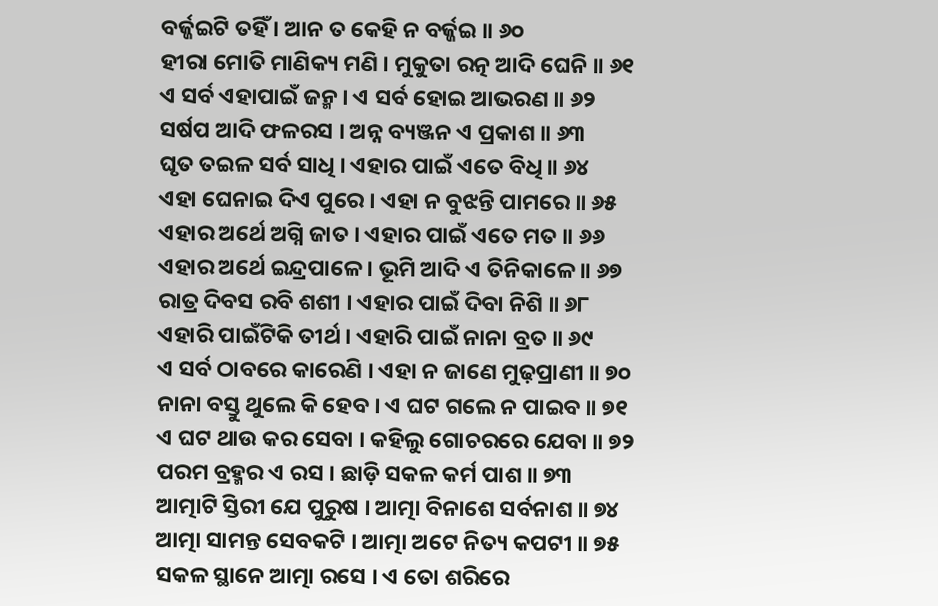ବର୍ଜ୍ଜଇଟି ତହିଁ । ଆନ ତ କେହି ନ ବର୍ଜ୍ଜଇ ॥ ୬୦
ହୀରା ମୋତି ମାଣିକ୍ୟ ମଣି । ମୁକୁତା ରତ୍ନ ଆଦି ଘେନି ॥ ୬୧
ଏ ସର୍ବ ଏହାପାଇଁ ଜନ୍ମ । ଏ ସର୍ବ ହୋଇ ଆଭରଣ ॥ ୬୨
ସର୍ଷପ ଆଦି ଫଳରସ । ଅନ୍ନ ବ୍ୟଞ୍ଜନ ଏ ପ୍ରକାଶ ॥ ୬୩
ଘୃତ ତଇଳ ସର୍ବ ସାଧି । ଏହାର ପାଇଁ ଏତେ ବିଧି ॥ ୬୪
ଏହା ଘେନାଇ ଦିଏ ପୁରେ । ଏହା ନ ବୁଝନ୍ତି ପାମରେ ॥ ୬୫
ଏହାର ଅର୍ଥେ ଅଗ୍ନି ଜାତ । ଏହାର ପାଇଁ ଏତେ ମତ ॥ ୬୬
ଏହାର ଅର୍ଥେ ଇନ୍ଦ୍ରପାଳେ । ଭୂମି ଆଦି ଏ ତିନିକାଳେ ॥ ୬୭
ରାତ୍ର ଦିବସ ରବି ଶଶୀ । ଏହାର ପାଇଁ ଦିବା ନିଶି ॥ ୬୮
ଏହାରି ପାଇଁଟିକି ତୀର୍ଥ । ଏହାରି ପାଇଁ ନାନା ବ୍ରତ ॥ ୬୯
ଏ ସର୍ବ ଠାବରେ କାରେଣି । ଏହା ନ ଜାଣେ ମୁଢ଼ପ୍ରାଣୀ ॥ ୭୦
ନାନା ବସ୍ତୁ ଥୁଲେ କି ହେବ । ଏ ଘଟ ଗଲେ ନ ପାଇବ ॥ ୭୧
ଏ ଘଟ ଥାଉ କର ସେବା । କହିଲୁ ଗୋଚରରେ ଯେବା ॥ ୭୨
ପରମ ବ୍ରହ୍ମର ଏ ରସ । ଛାଡ଼ି ସକଳ କର୍ମ ପାଶ ॥ ୭୩
ଆତ୍ମାଟି ସ୍ତିରୀ ଯେ ପୁରୁଷ । ଆତ୍ମା ବିନାଶେ ସର୍ବନାଶ ॥ ୭୪
ଆତ୍ମା ସାମନ୍ତ ସେବକଟି । ଆତ୍ମା ଅଟେ ନିତ୍ୟ କପଟୀ ॥ ୭୫
ସକଳ ସ୍ଥାନେ ଆତ୍ମା ରସେ । ଏ ତୋ ଶରିରେ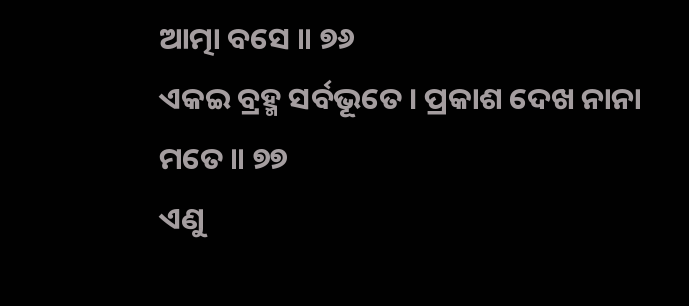ଆତ୍ମା ବସେ ॥ ୭୬
ଏକଇ ବ୍ରହ୍ମ ସର୍ବଭୂତେ । ପ୍ରକାଶ ଦେଖ ନାନା ମତେ ॥ ୭୭
ଏଣୁ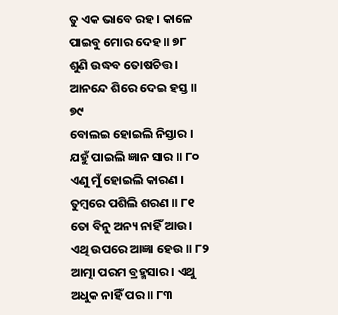ତୁ ଏକ ଭାବେ ରହ । କାଳେ ପାଇବୁ ମୋର ଦେହ ॥ ୭୮
ଶୁଣି ଉଦ୍ଧବ ତୋଷଚିତ୍ତ । ଆନନ୍ଦେ ଶିରେ ଦେଇ ହସ୍ତ ॥ ୭୯
ବୋଲଇ ହୋଇଲି ନିସ୍ତାର । ଯହୁଁ ପାଇଲି ଜ୍ଞାନ ସାର ॥ ୮୦
ଏଣୁ ମୁଁ ହୋଇଲି କାରଣ । ତୁମ୍ବରେ ପଶିଲି ଶରଣ ॥ ୮୧
ତୋ ବିନୁ ଅନ୍ୟ ନାହିଁ ଆଉ। ଏଥି ଉପରେ ଆଜ୍ଞା ହେଉ ॥ ୮୨
ଆତ୍ମା ପରମ ବ୍ରହ୍ମସାର । ଏଥୁ ଅଧୁକ ନାହିଁ ପର ॥ ୮୩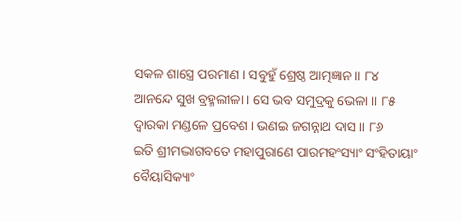ସକଳ ଶାସ୍ତ୍ରେ ପରମାଣ । ସବୁହୁଁ ଶ୍ରେଷ୍ଠ ଆତ୍ମଜ୍ଞାନ ॥ ୮୪
ଆନନ୍ଦେ ସୁଖ ବ୍ରହ୍ମଲୀଳା । ସେ ଭବ ସମୁଦ୍ରକୁ ଭେଳା ॥ ୮୫
ଦ୍ୱାରକା ମଣ୍ଡଳେ ପ୍ରବେଶ । ଭଣଇ ଜଗନ୍ନାଥ ଦାସ ॥ ୮୬
ଇତି ଶ୍ରୀମଦ୍ଭାଗବତେ ମହାପୁରାଣେ ପାରମହଂସ୍ୟାଂ ସଂହିତାୟାଂ
ବୈୟାସିକ୍ୟାଂ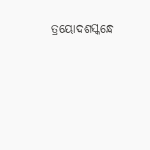ତ୍ରୟୋଦଶସ୍କନ୍ଧେ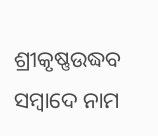ଶ୍ରୀକୃଷ୍ଣଉଦ୍ଧବ
ସମ୍ବାଦେ ନାମ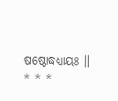ଷଷ୍ଠୋଦ୍ଧଧ୍ୟାୟଃ ॥
* * *